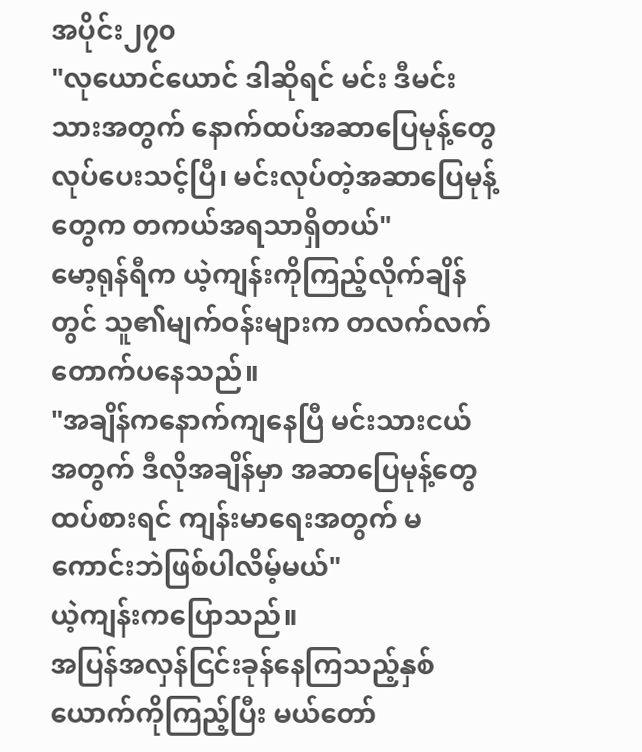အပိုင်း၂၇၀
"လုယောင်ယောင် ဒါဆိုရင် မင်း ဒီမင်းသားအတွက် နောက်ထပ်အဆာပြေမုန့်တွေ လုပ်ပေးသင့်ပြီ၊ မင်းလုပ်တဲ့အဆာပြေမုန့်တွေက တကယ်အရသာရှိတယ်"
မော့ရုန်ရီက ယဲ့ကျန်းကိုကြည့်လိုက်ချိန်တွင် သူ၏မျက်ဝန်းများက တလက်လက် တောက်ပနေသည်။
"အချိန်ကနောက်ကျနေပြီ မင်းသားငယ်အတွက် ဒီလိုအချိန်မှာ အဆာပြေမုန့်တွေထပ်စားရင် ကျန်းမာရေးအတွက် မကောင်းဘဲဖြစ်ပါလိမ့်မယ်"
ယဲ့ကျန်းကပြောသည်။
အပြန်အလှန်ငြင်းခုန်နေကြသည့်နှစ်ယောက်ကိုကြည့်ပြီး မယ်တော်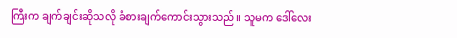ကြီးက ချက်ချင်းဆိုသလို ခံစားချက်ကောင်းသွားသည်။ သူမက ဒေါ်လေး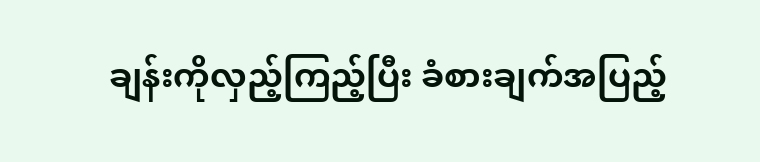ချန်းကိုလှည့်ကြည့်ပြီး ခံစားချက်အပြည့်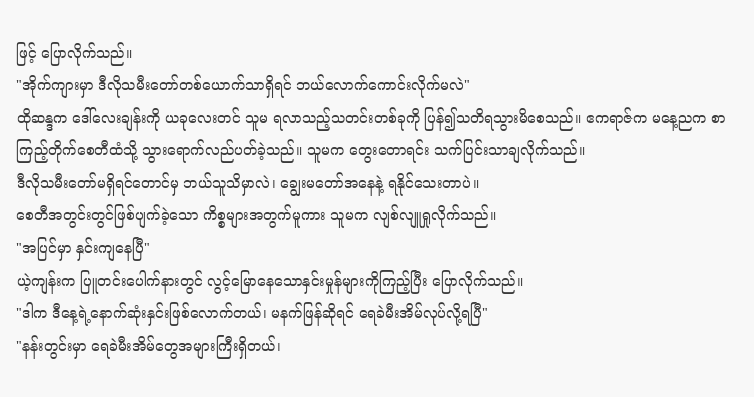ဖြင့် ပြောလိုက်သည်။
"အိုက်ကျားမှာ ဒီလိုသမီးတော်တစ်ယောက်သာရှိရင် ဘယ်လောက်ကောင်းလိုက်မလဲ"
ထိုဆန္ဒက ဒေါ်လေးချန်းကို ယခုလေးတင် သူမ ရလာသည့်သတင်းတစ်ခုကို ပြန်၍သတိရသွားမိစေသည်။ ဧကရာဇ်က မနေ့ညက စာကြည့်တိုက်စေတီထံသို့ သွားရောက်လည်ပတ်ခဲ့သည်။ သူမက တွေးတောရင်း သက်ပြင်းသာချလိုက်သည်။
ဒီလိုသမီးတော်မရှိရင်တောင်မှ ဘယ်သူသိမှာလဲ၊ ချွေးမတော်အနေနဲ့ ရနိုင်သေးတာပဲ။
စေတီအတွင်းတွင်ဖြစ်ပျက်ခဲ့သော ကိစ္စများအတွက်မူကား သူမက လျစ်လျူရှုလိုက်သည်။
"အပြင်မှာ နှင်းကျနေပြီ"
ယဲ့ကျန်းက ပြူတင်းပေါက်နားတွင် လွင့်မြောနေသောနှင်းမှုန်များကိုကြည့်ပြီး ပြောလိုက်သည်။
"ဒါက ဒီနေ့ရဲ့နောက်ဆုံးနှင်းဖြစ်လောက်တယ်၊ မနက်ဖြန်ဆိုရင် ရေခဲမီးအိမ်လုပ်လို့ရပြီ"
"နန်းတွင်းမှာ ရေခဲမီးအိမ်တွေအများကြီးရှိတယ်၊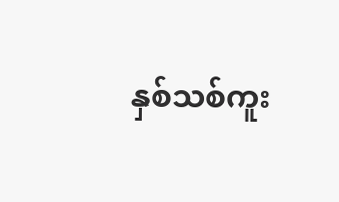နှစ်သစ်ကူး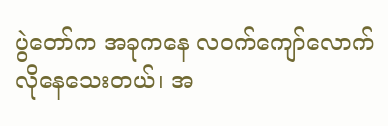ပွဲတော်က အခုကနေ လဝက်ကျော်လောက်လိုနေသေးတယ်၊ အ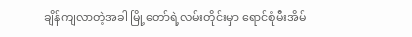ချိန်ကျလာတဲ့အခါ မြို့တော်ရဲ့လမ်းတိုင်းမှာ ရောင်စုံမီးအိမ်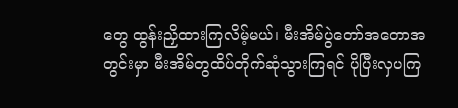တွေ ထွန်းညှိထားကြလိမ့်မယ်၊ မီးအိမ်ပွဲတော်အတောအတွင်းမှာ မီးအိမ်တွထိပ်တိုက်ဆုံသွားကြရင် ပိုပြီးလှပကြ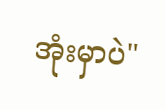အုံးမှာပဲ"